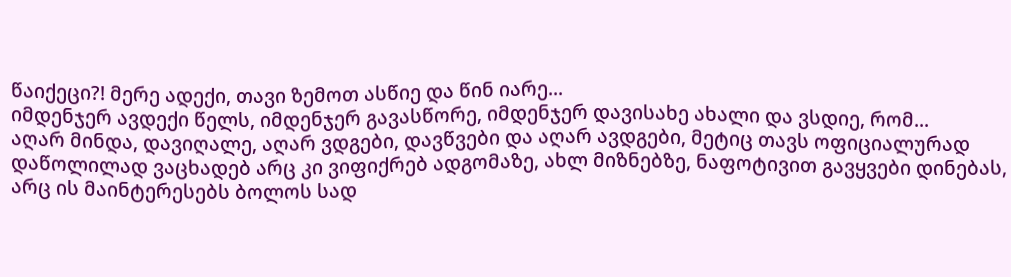წაიქეცი?! მერე ადექი, თავი ზემოთ ასწიე და წინ იარე...
იმდენჯერ ავდექი წელს, იმდენჯერ გავასწორე, იმდენჯერ დავისახე ახალი და ვსდიე, რომ...
აღარ მინდა, დავიღალე, აღარ ვდგები, დავწვები და აღარ ავდგები, მეტიც თავს ოფიციალურად დაწოლილად ვაცხადებ არც კი ვიფიქრებ ადგომაზე, ახლ მიზნებზე, ნაფოტივით გავყვები დინებას, არც ის მაინტერესებს ბოლოს სად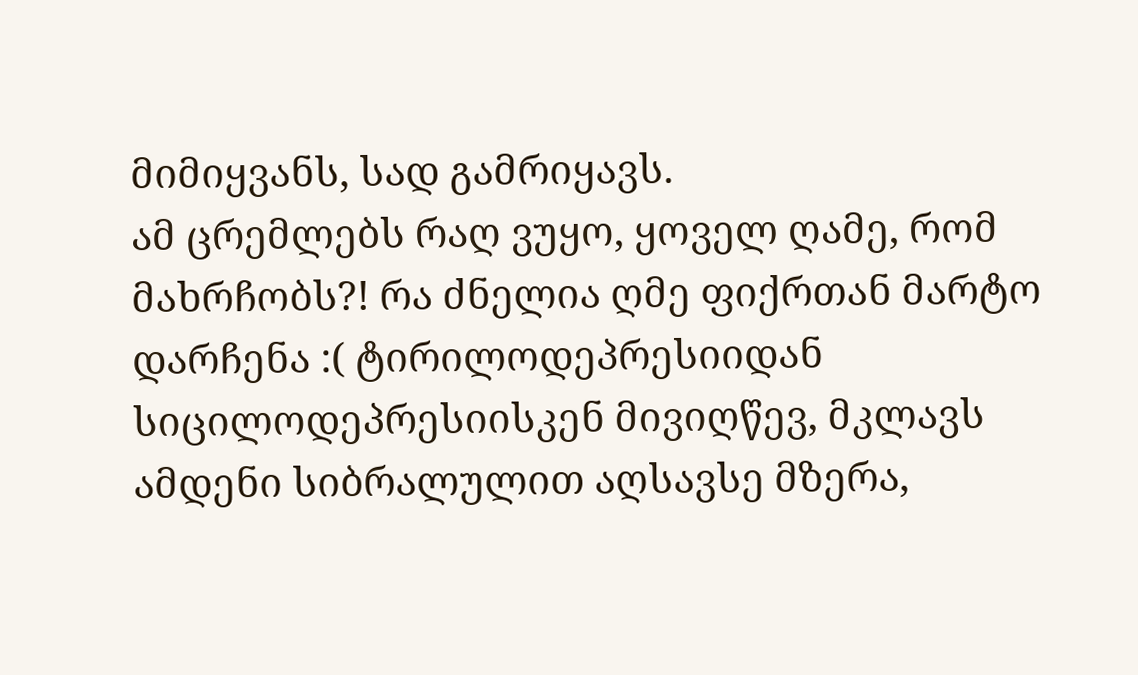მიმიყვანს, სად გამრიყავს.
ამ ცრემლებს რაღ ვუყო, ყოველ ღამე, რომ მახრჩობს?! რა ძნელია ღმე ფიქრთან მარტო დარჩენა :( ტირილოდეპრესიიდან სიცილოდეპრესიისკენ მივიღწევ, მკლავს ამდენი სიბრალულით აღსავსე მზერა,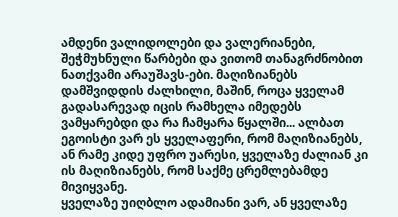ამდენი ვალიდოლები და ვალერიანები, შეჭმუხნული წარბები და ვითომ თანაგრძნობით ნათქვამი არაუშავს-ები. მაღიზიანებს დამშვიდდის ძალხილი, მაშინ, როცა ყველამ გადასარევად იცის რამხელა იმედებს ვამყარებდი და რა ჩამყარა წყალში... ალბათ ეგოისტი ვარ ეს ყველაფერი, რომ მაღიზიანებს, ან რამე კიდე უფრო უარესი, ყველაზე ძალიან კი ის მაღიზიანებს, რომ საქმე ცრემლებამდე მივიყვანე.
ყველაზე უიღბლო ადამიანი ვარ, ან ყველაზე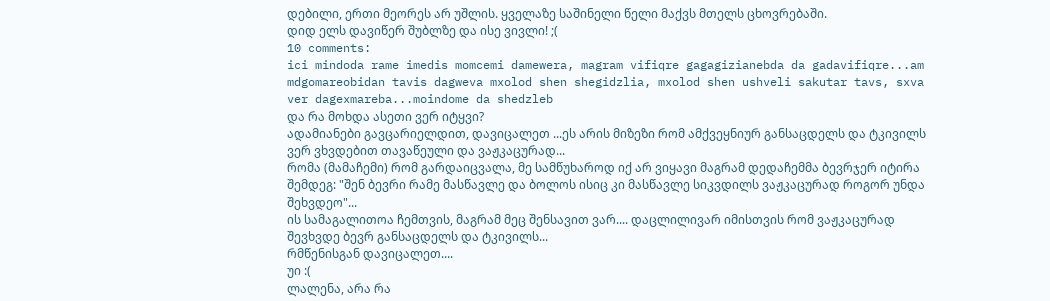დებილი, ერთი მეორეს არ უშლის. ყველაზე საშინელი წელი მაქვს მთელს ცხოვრებაში.
დიდ ელს დავიწერ შუბლზე და ისე ვივლი! ;(
10 comments:
ici mindoda rame imedis momcemi damewera, magram vifiqre gagagizianebda da gadavifiqre...am mdgomareobidan tavis dagweva mxolod shen shegidzlia, mxolod shen ushveli sakutar tavs, sxva ver dagexmareba...moindome da shedzleb
და რა მოხდა ასეთი ვერ იტყვი?
ადამიანები გავცარიელდით, დავიცალეთ ...ეს არის მიზეზი რომ ამქვეყნიურ განსაცდელს და ტკივილს ვერ ვხვდებით თავაწეული და ვაჟკაცურად...
რომა (მამაჩემი) რომ გარდაიცვალა, მე სამწუხაროდ იქ არ ვიყავი მაგრამ დედაჩემმა ბევრჯერ იტირა შემდეგ: "შენ ბევრი რამე მასწავლე და ბოლოს ისიც კი მასწავლე სიკვდილს ვაჟკაცურად როგორ უნდა შეხვდეო"...
ის სამაგალითოა ჩემთვის, მაგრამ მეც შენსავით ვარ.... დაცლილივარ იმისთვის რომ ვაჟკაცურად შევხვდე ბევრ განსაცდელს და ტკივილს...
რმწენისგან დავიცალეთ....
უი :(
ლალენა, არა რა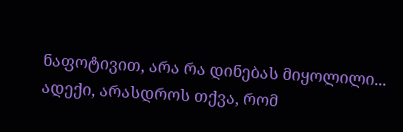ნაფოტივით, არა რა დინებას მიყოლილი...
ადექი, არასდროს თქვა, რომ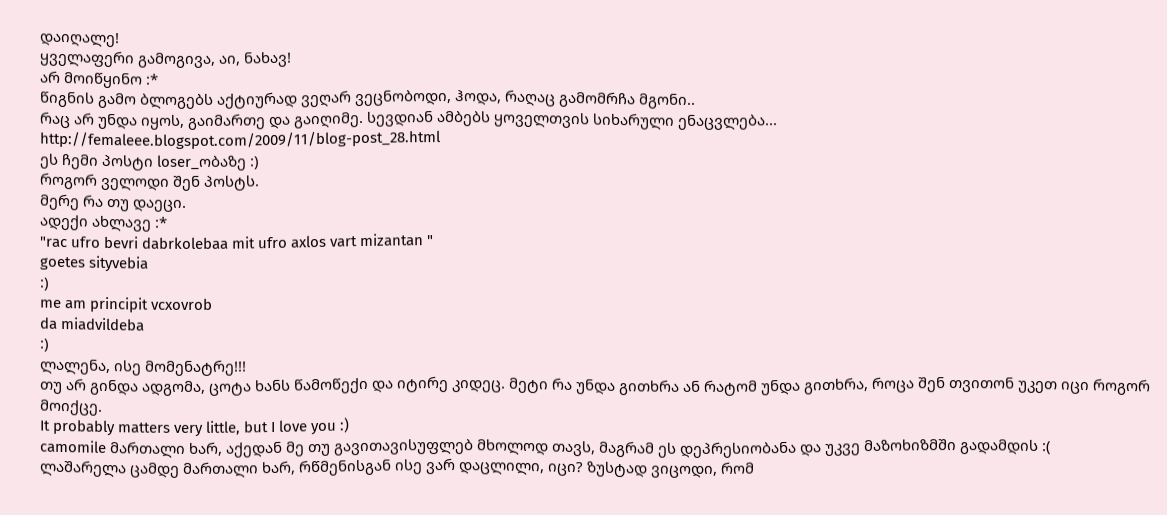დაიღალე!
ყველაფერი გამოგივა, აი, ნახავ!
არ მოიწყინო :*
წიგნის გამო ბლოგებს აქტიურად ვეღარ ვეცნობოდი, ჰოდა, რაღაც გამომრჩა მგონი..
რაც არ უნდა იყოს, გაიმართე და გაიღიმე. სევდიან ამბებს ყოველთვის სიხარული ენაცვლება...
http://femaleee.blogspot.com/2009/11/blog-post_28.html
ეს ჩემი პოსტი loser_ობაზე :)
როგორ ველოდი შენ პოსტს.
მერე რა თუ დაეცი.
ადექი ახლავე :*
"rac ufro bevri dabrkolebaa mit ufro axlos vart mizantan "
goetes sityvebia
:)
me am principit vcxovrob
da miadvildeba
:)
ლალენა, ისე მომენატრე!!!
თუ არ გინდა ადგომა, ცოტა ხანს წამოწექი და იტირე კიდეც. მეტი რა უნდა გითხრა ან რატომ უნდა გითხრა, როცა შენ თვითონ უკეთ იცი როგორ მოიქცე.
It probably matters very little, but I love you :)
camomile მართალი ხარ, აქედან მე თუ გავითავისუფლებ მხოლოდ თავს, მაგრამ ეს დეპრესიობანა და უკვე მაზოხიზმში გადამდის :(
ლაშარელა ცამდე მართალი ხარ, რწმენისგან ისე ვარ დაცლილი, იცი? ზუსტად ვიცოდი, რომ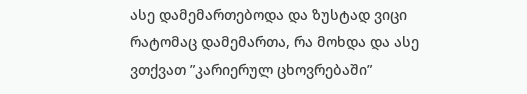ასე დამემართებოდა და ზუსტად ვიცი რატომაც დამემართა, რა მოხდა და ასე ვთქვათ ”კარიერულ ცხოვრებაში”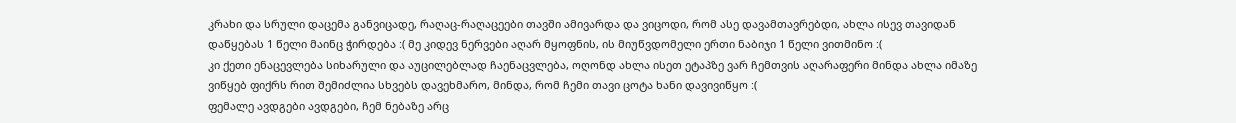კრახი და სრული დაცემა განვიცადე, რაღაც-რაღაცეები თავში ამივარდა და ვიცოდი, რომ ასე დავამთავრებდი, ახლა ისევ თავიდან დაწყებას 1 წელი მაინც ჭირდება :( მე კიდევ ნერვები აღარ მყოფნის, ის მიუწვდომელი ერთი ნაბიჯი 1 წელი ვითმინო :(
კი ქეთი ენაცევლება სიხარული და აუცილებლად ჩაენაცვლება, ოღონდ ახლა ისეთ ეტაპზე ვარ ჩემთვის აღარაფერი მინდა ახლა იმაზე ვიწყებ ფიქრს რით შემიძლია სხვებს დავეხმარო, მინდა, რომ ჩემი თავი ცოტა ხანი დავივიწყო :(
ფემალე ავდგები ავდგები, ჩემ ნებაზე არც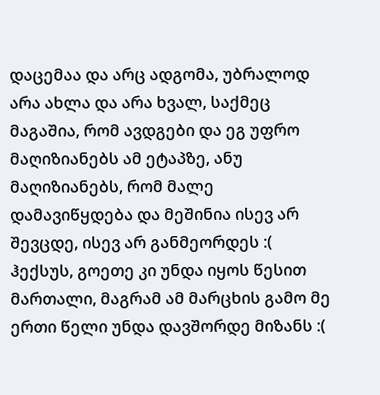დაცემაა და არც ადგომა, უბრალოდ არა ახლა და არა ხვალ, საქმეც მაგაშია, რომ ავდგები და ეგ უფრო მაღიზიანებს ამ ეტაპზე, ანუ მაღიზიანებს, რომ მალე დამავიწყდება და მეშინია ისევ არ შევცდე, ისევ არ განმეორდეს :(
ჰექსუს, გოეთე კი უნდა იყოს წესით მართალი, მაგრამ ამ მარცხის გამო მე ერთი წელი უნდა დავშორდე მიზანს :(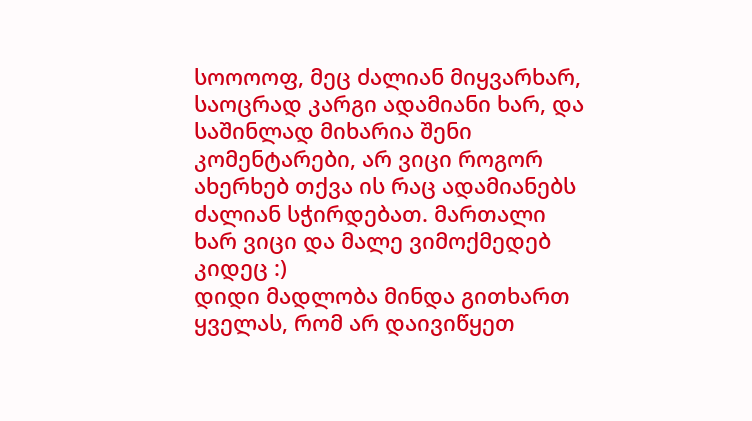სოოოოფ, მეც ძალიან მიყვარხარ, საოცრად კარგი ადამიანი ხარ, და საშინლად მიხარია შენი კომენტარები, არ ვიცი როგორ ახერხებ თქვა ის რაც ადამიანებს ძალიან სჭირდებათ. მართალი ხარ ვიცი და მალე ვიმოქმედებ კიდეც :)
დიდი მადლობა მინდა გითხართ ყველას, რომ არ დაივიწყეთ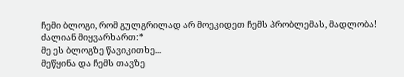ჩემი ბლოგი, რომ გულგრილად არ მოეკიდეთ ჩემს პრობლემას, მადლობა! ძალიან მიყვარხართ:*
მე ეს ბლოგზე წავიკითხე...
მეწყინა და ჩემს თავზე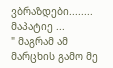ვბრაზდები........
მაპატიე ...
" მაგრამ ამ მარცხის გამო მე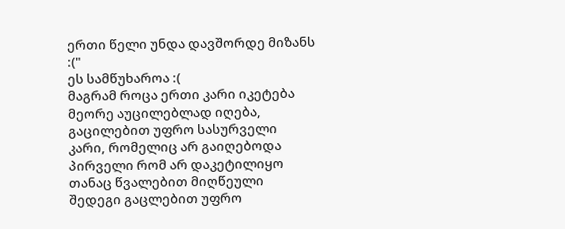ერთი წელი უნდა დავშორდე მიზანს :("
ეს სამწუხაროა :(
მაგრამ როცა ერთი კარი იკეტება მეორე აუცილებლად იღება, გაცილებით უფრო სასურველი კარი, რომელიც არ გაიღებოდა პირველი რომ არ დაკეტილიყო
თანაც წვალებით მიღწეული შედეგი გაცლებით უფრო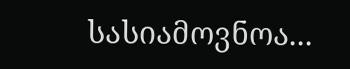სასიამოვნოა...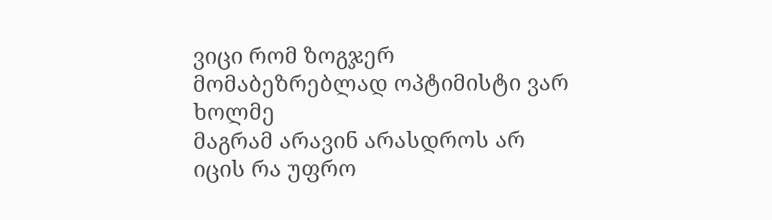ვიცი რომ ზოგჯერ მომაბეზრებლად ოპტიმისტი ვარ ხოლმე
მაგრამ არავინ არასდროს არ იცის რა უფრო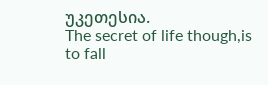უკეთესია.
The secret of life though,is to fall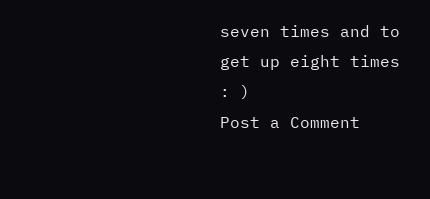seven times and to get up eight times : )
Post a Comment